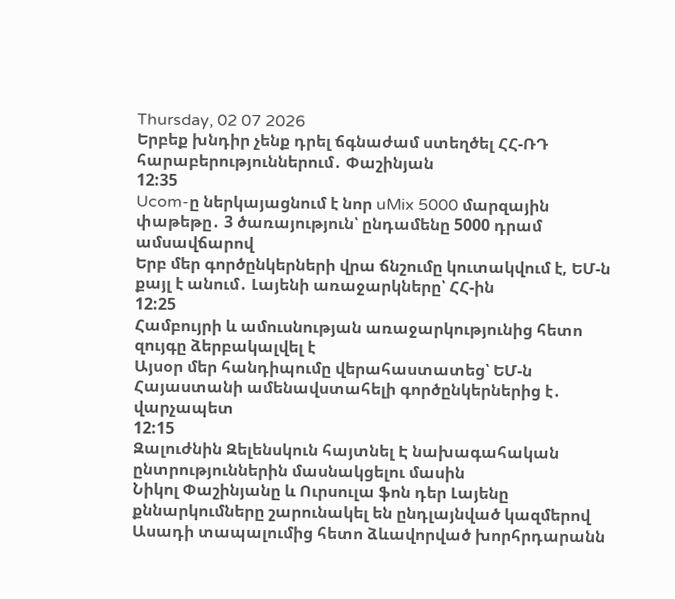Thursday, 02 07 2026
Երբեք խնդիր չենք դրել ճգնաժամ ստեղծել ՀՀ-ՌԴ հարաբերություններում․ Փաշինյան
12:35
Ucom-ը ներկայացնում է նոր uMix 5000 մարզային փաթեթը․ 3 ծառայություն՝ ընդամենը 5000 դրամ ամսավճարով
Երբ մեր գործընկերների վրա ճնշումը կուտակվում է, ԵՄ-ն քայլ է անում․ Լայենի առաջարկները՝ ՀՀ-ին
12:25
Համբույրի և ամուսնության առաջարկությունից հետո զույգը ձերբակալվել է
Այսօր մեր հանդիպումը վերահաստատեց՝ ԵՄ-ն Հայաստանի ամենավստահելի գործընկերներից է․ վարչապետ
12:15
Զալուժնին Զելենսկուն հայտնել Է նախագահական ընտրություններին մասնակցելու մասին
Նիկոլ Փաշինյանը և Ուրսուլա ֆոն դեր Լայենը քննարկումները շարունակել են ընդլայնված կազմերով
Ասադի տապալումից հետո ձևավորված խորհրդարանն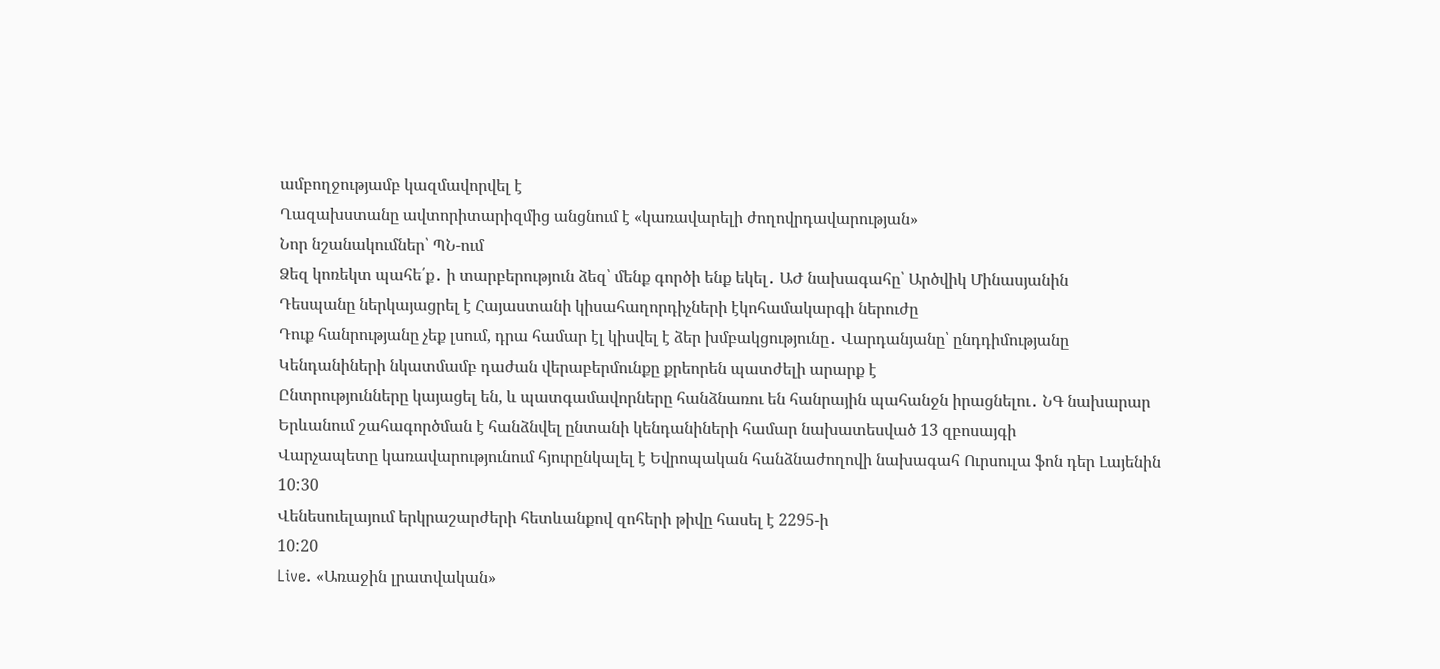ամբողջությամբ կազմավորվել է
Ղազախստանը ավտորիտարիզմից անցնում է «կառավարելի ժողովրդավարության»
Նոր նշանակումներ՝ ՊՆ-ում
Ձեզ կոռեկտ պահե՛ք․ ի տարբերություն ձեզ՝ մենք գործի ենք եկել․ ԱԺ նախագահը՝ Արծվիկ Մինասյանին
Դեսպանը ներկայացրել է Հայաստանի կիսահաղորդիչների էկոհամակարգի ներուժը
Դուք հանրությանը չեք լսում, դրա համար էլ կիսվել է ձեր խմբակցությունը․ Վարդանյանը՝ ընդդիմությանը
Կենդանիների նկատմամբ դաժան վերաբերմունքը քրեորեն պատժելի արարք է
Ընտրությունները կայացել են, և պատգամավորները հանձնառու են հանրային պահանջն իրացնելու․ ՆԳ նախարար
Երևանում շահագործման է հանձնվել ընտանի կենդանիների համար նախատեսված 13 զբոսայգի
Վարչապետը կառավարությունում հյուրընկալել է Եվրոպական հանձնաժողովի նախագահ Ուրսուլա ֆոն դեր Լայենին
10:30
Վենեսուելայում երկրաշարժերի հետևանքով զոհերի թիվը հասել է 2295-ի
10:20
Live. «Առաջին լրատվական»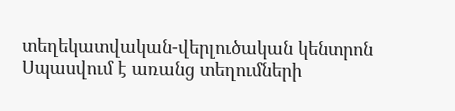տեղեկատվական-վերլուծական կենտրոն
Սպասվում է առանց տեղումների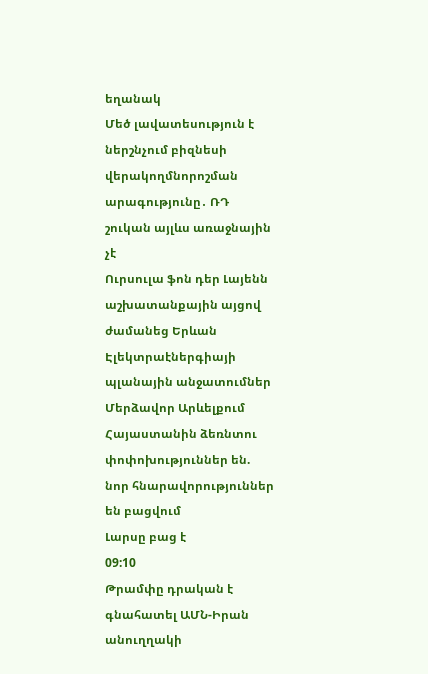եղանակ
Մեծ լավատեսություն է ներշնչում բիզնեսի վերակողմնորոշման արագությունը․ ՌԴ շուկան այլևս առաջնային չէ
Ուրսուլա ֆոն դեր Լայենն աշխատանքային այցով ժամանեց Երևան
Էլեկտրաէներգիայի պլանային անջատումներ
Մերձավոր Արևելքում Հայաստանին ձեռնտու փոփոխություններ են. նոր հնարավորություններ են բացվում
Լարսը բաց է
09:10
Թրամփը դրական է գնահատել ԱՄՆ-Իրան անուղղակի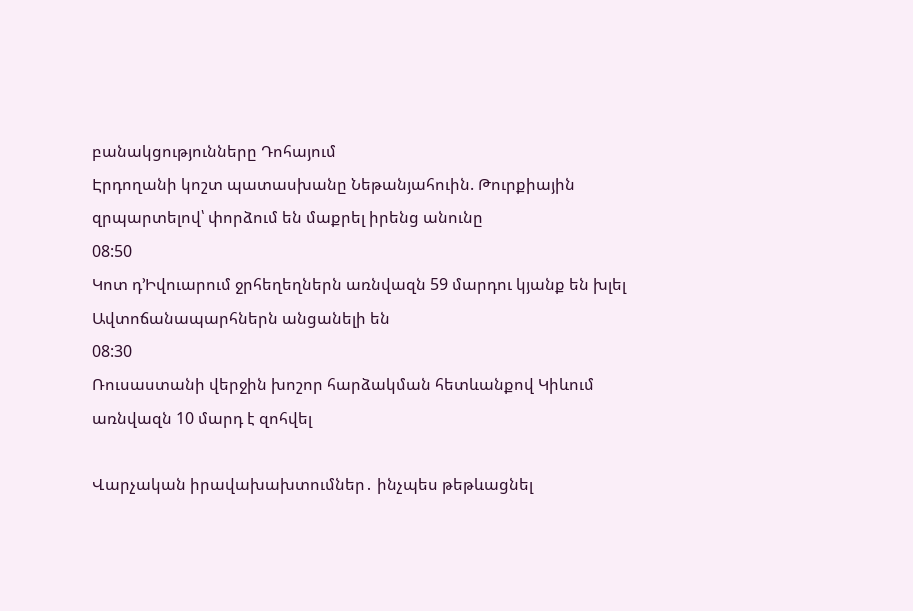բանակցությունները Դոհայում
Էրդողանի կոշտ պատասխանը Նեթանյահուին. Թուրքիային զրպարտելով՝ փորձում են մաքրել իրենց անունը
08:50
Կոտ դ’Իվուարում ջրհեղեղներն առնվազն 59 մարդու կյանք են խլել
Ավտոճանապարհներն անցանելի են
08:30
Ռուսաստանի վերջին խոշոր հարձակման հետևանքով Կիևում առնվազն 10 մարդ է զոհվել

Վարչական իրավախախտումներ․ ինչպես թեթևացնել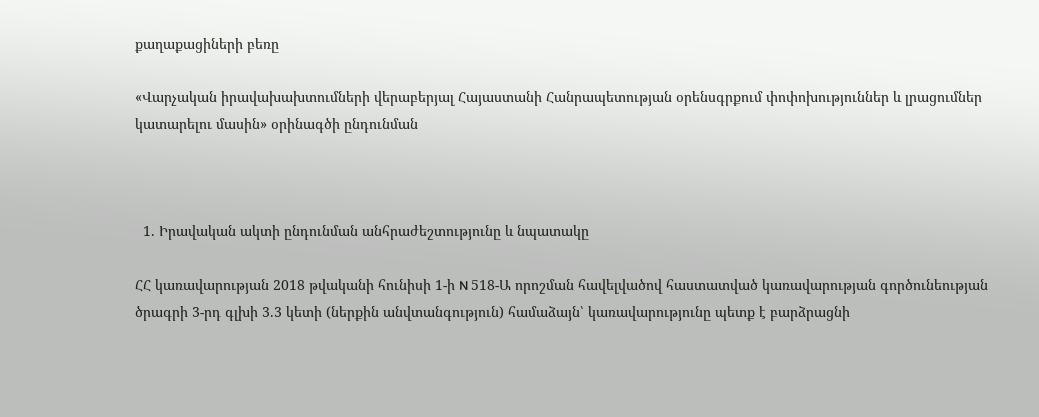քաղաքացիների բեռը

«Վարչական իրավախախտումների վերաբերյալ Հայաստանի Հանրապետության օրենսգրքում փոփոխություններ և լրացումներ կատարելու մասին» օրինագծի ընդունման



  1. Իրավական ակտի ընդունման անհրաժեշտությունը և նպատակը

ՀՀ կառավարության 2018 թվականի հունիսի 1-ի N 518-Ա որոշման հավելվածով հաստատված կառավարության գործունեության ծրագրի 3-րդ գլխի 3.3 կետի (ներքին անվտանգություն) համաձայն՝ կառավարությունը պետք է բարձրացնի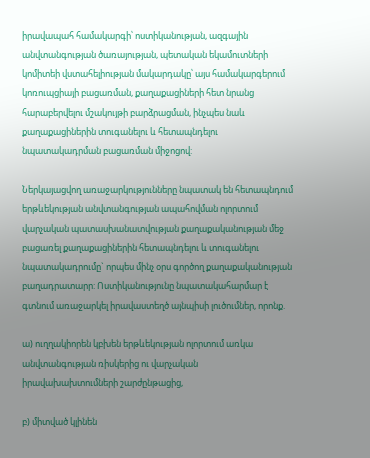իրավապահ համակարգի՝ ոստիկանության, ազգային անվտանգության ծառայության, պետական եկամուտների կոմիտեի վստահելիության մակարդակը՝ այս համակարգերում կոռուպցիայի բացառման, քաղաքացիների հետ նրանց հարաբերվելու մշակույթի բարձրացման, ինչպես նաև քաղաքացիներին տուգանելու և հետապնդելու նպատակադրման բացառման միջոցով:

Ներկայացվող առաջարկությունները նպատակ են հետապնդում երթևեկության անվտանգության ապահովման ոլորտում վարչական պատասխանատվության քաղաքականության մեջ բացառել քաղաքացիներին հետապնդելու և տուգանելու նպատակադրումը` որպես մինչ օրս գործող քաղաքականության բաղադրատարր: Ոստիկանությունը նպատակահարմար է գտնում առաջարկել իրավաստեղծ այնպիսի լուծումներ, որոնք.

ա) ուղղակիորեն կբխեն երթևեկության ոլորտում առկա անվտանգության ռիսկերից ու վարչական իրավախախտումների շարժընթացից,

բ) միտված կլինեն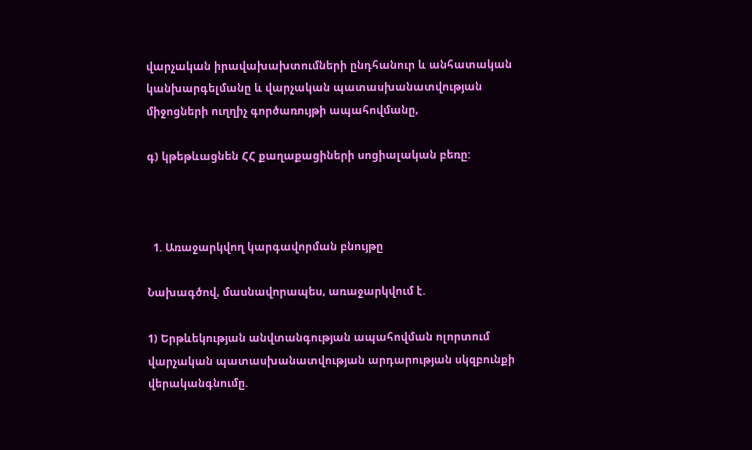վարչական իրավախախտումների ընդհանուր և անհատական կանխարգելմանը և վարչական պատասխանատվության միջոցների ուղղիչ գործառույթի ապահովմանը,

գ) կթեթևացնեն ՀՀ քաղաքացիների սոցիալական բեռը:



  1. Առաջարկվող կարգավորման բնույթը

Նախագծով, մասնավորապես, առաջարկվում է.

1) Երթևեկության անվտանգության ապահովման ոլորտում վարչական պատասխանատվության արդարության սկզբունքի վերականգնումը.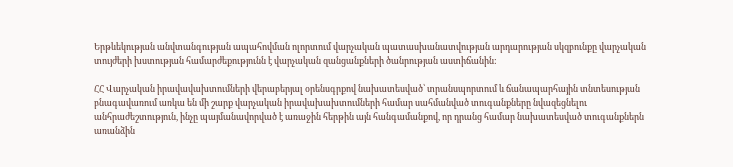Երթևեկության անվտանգության ապահովման ոլորտում վարչական պատասխանատվության արդարության սկզբունքը վարչական տույժերի խստության համարժեքությունն է վարչական զանցանքների ծանրության աստիճանին:

ՀՀ Վարչական իրավավախտումների վերաբերյալ օրենսգրքով նախատեսված՝ տրանսպորտում և ճանապարհային տնտեսության բնագավառում առկա են մի շարք վարչական իրավախախտումների համար սահմանված տուգանքները նվազեցնելու անհրաժեշտություն, ինչը պայմանավորված է առաջին հերթին այն հանգամանքով, որ դրանց համար նախատեսված տուգանքներն առանձին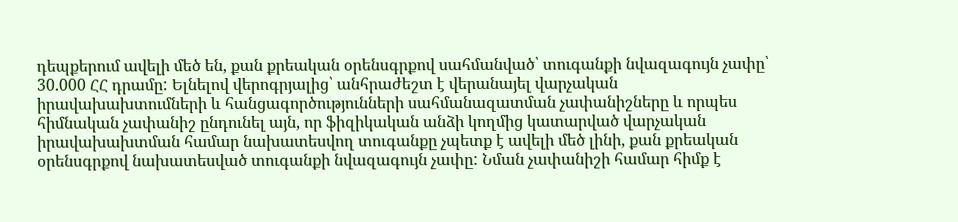դեպքերում ավելի մեծ են, քան քրեական օրենսգրքով սահմանված՝ տուգանքի նվազագույն չափը՝ 30.000 ՀՀ դրամը: Ելնելով վերոգրյալից՝ անհրաժեշտ է վերանայել վարչական իրավախախտումների և հանցագործությունների սահմանազատման չափանիշները և որպես հիմնական չափանիշ ընդունել այն, որ ֆիզիկական անձի կողմից կատարված վարչական իրավախախտման համար նախատեսվող տուգանքը չպետք է ավելի մեծ լինի, քան քրեական օրենսգրքով նախատեսված տուգանքի նվազագույն չափը: Նման չափանիշի համար հիմք է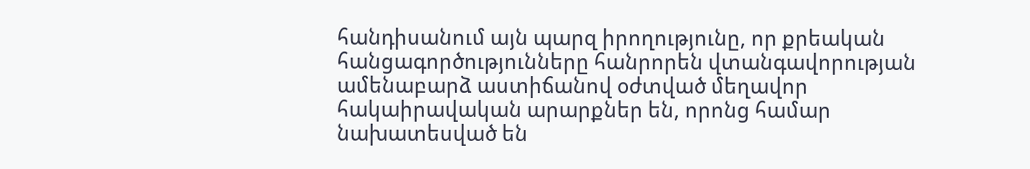հանդիսանում այն պարզ իրողությունը, որ քրեական հանցագործությունները հանրորեն վտանգավորության ամենաբարձ աստիճանով օժտված մեղավոր հակաիրավական արարքներ են, որոնց համար նախատեսված են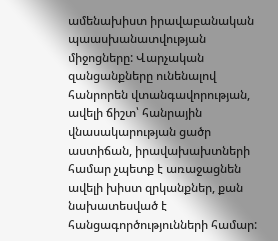ամենախիստ իրավաբանական պաասխանատվության միջոցները: Վարչական զանցանքները ունենալով հանրորեն վտանգավորության, ավելի ճիշտ՝ հանրային վնասակարության ցածր աստիճան, իրավախախտների համար չպետք է առաջացնեն ավելի խիստ զրկանքներ, քան նախատեսված է հանցագործությունների համար: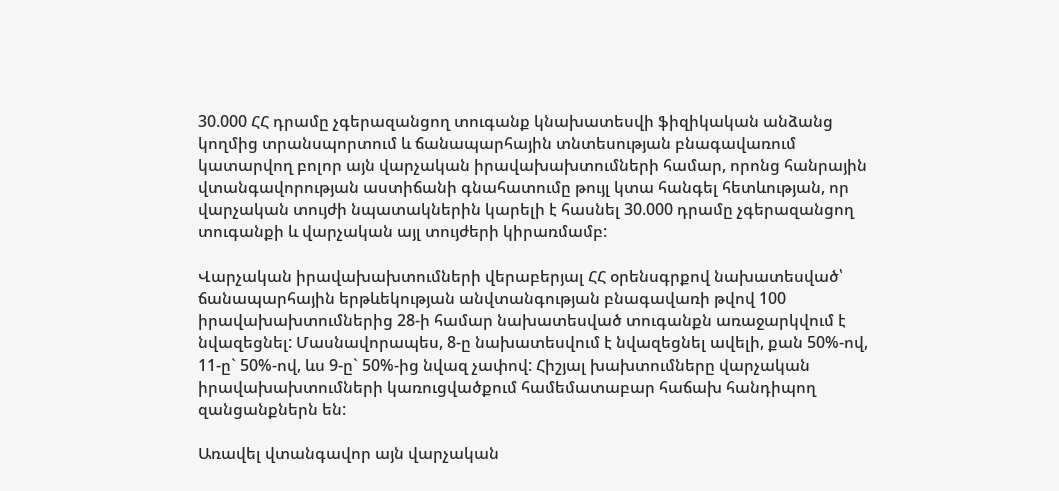30.000 ՀՀ դրամը չգերազանցող տուգանք կնախատեսվի ֆիզիկական անձանց կողմից տրանսպորտում և ճանապարհային տնտեսության բնագավառում կատարվող բոլոր այն վարչական իրավախախտումների համար, որոնց հանրային վտանգավորության աստիճանի գնահատումը թույլ կտա հանգել հետևության, որ վարչական տույժի նպատակներին կարելի է հասնել 30.000 դրամը չգերազանցող տուգանքի և վարչական այլ տույժերի կիրառմամբ:

Վարչական իրավախախտումների վերաբերյալ ՀՀ օրենսգրքով նախատեսված՝ ճանապարհային երթևեկության անվտանգության բնագավառի թվով 100 իրավախախտումներից 28-ի համար նախատեսված տուգանքն առաջարկվում է նվազեցնել: Մասնավորապես, 8-ը նախատեսվում է նվազեցնել ավելի, քան 50%-ով, 11-ը` 50%-ով, ևս 9-ը` 50%-ից նվազ չափով: Հիշյալ խախտումները վարչական իրավախախտումների կառուցվածքում համեմատաբար հաճախ հանդիպող զանցանքներն են:

Առավել վտանգավոր այն վարչական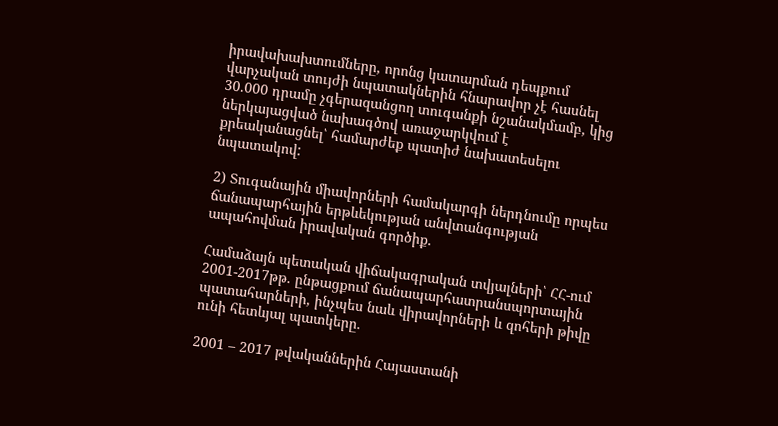իրավախախտումները, որոնց կատարման դեպքում վարչական տույժի նպատակներին հնարավոր չէ հասնել 30.000 դրամը չգերազանցող տուգանքի նշանակմամբ, կից ներկայացված նախագծով առաջարկվում է քրեականացնել՝ համարժեք պատիժ նախատեսելու նպատակով:

2) Տուգանային միավորների համակարգի ներդնումը որպես ճանապարհային երթևեկության անվտանգության ապահովման իրավական գործիք.

Համաձայն պետական վիճակագրական տվյալների՝ ՀՀ-ում 2001-2017թթ. ընթացքում ճանապարհատրանսպորտային պատահարների, ինչպես նաև վիրավորների և զոհերի թիվը ունի հետևյալ պատկերը.

2001 – 2017 թվականներին Հայաստանի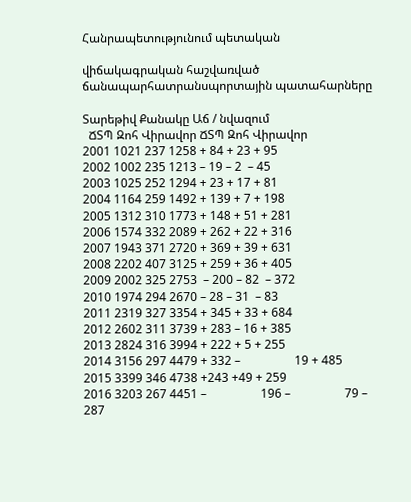Հանրապետությունում պետական

վիճակագրական հաշվառված ճանապարհատրանսպորտային պատահարները

Տարեթիվ Քանակը Աճ / նվազում
  ՃՏՊ Զոհ Վիրավոր ՃՏՊ Զոհ Վիրավոր
2001 1021 237 1258 + 84 + 23 + 95
2002 1002 235 1213 – 19 – 2  – 45
2003 1025 252 1294 + 23 + 17 + 81
2004 1164 259 1492 + 139 + 7 + 198
2005 1312 310 1773 + 148 + 51 + 281
2006 1574 332 2089 + 262 + 22 + 316
2007 1943 371 2720 + 369 + 39 + 631
2008 2202 407 3125 + 259 + 36 + 405
2009 2002 325 2753  – 200 – 82  – 372
2010 1974 294 2670 – 28 – 31  – 83
2011 2319 327 3354 + 345 + 33 + 684
2012 2602 311 3739 + 283 – 16 + 385
2013 2824 316 3994 + 222 + 5 + 255
2014 3156 297 4479 + 332 –                  19 + 485
2015 3399 346 4738 +243 +49 + 259
2016 3203 267 4451 –                  196 –                  79 –  287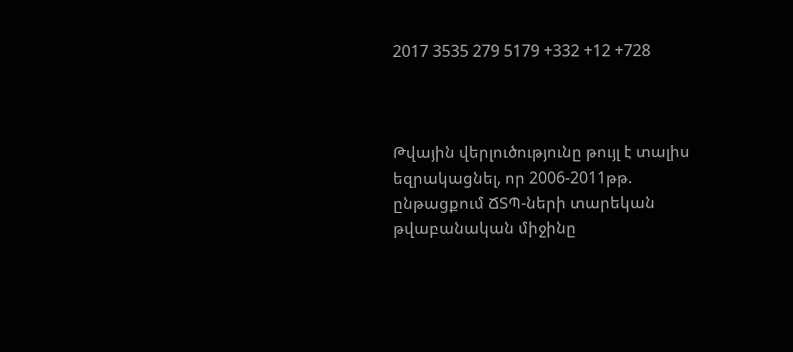2017 3535 279 5179 +332 +12 +728



Թվային վերլուծությունը թույլ է տալիս եզրակացնել, որ 2006-2011թթ. ընթացքում ՃՏՊ-ների տարեկան թվաբանական միջինը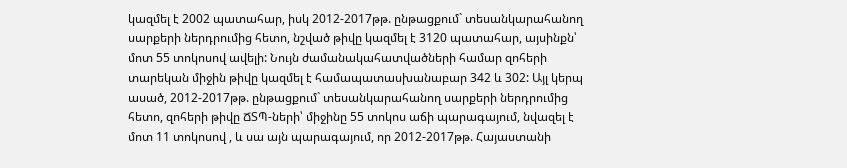կազմել է 2002 պատահար, իսկ 2012-2017թթ. ընթացքում` տեսանկարահանող սարքերի ներդրումից հետո, նշված թիվը կազմել է 3120 պատահար, այսինքն՝ մոտ 55 տոկոսով ավելի: Նույն ժամանակահատվածների համար զոհերի տարեկան միջին թիվը կազմել է համապատասխանաբար 342 և 302: Այլ կերպ ասած, 2012-2017թթ. ընթացքում` տեսանկարահանող սարքերի ներդրումից հետո, զոհերի թիվը ՃՏՊ-ների՝ միջինը 55 տոկոս աճի պարագայում, նվազել է մոտ 11 տոկոսով , և սա այն պարագայում, որ 2012-2017թթ. Հայաստանի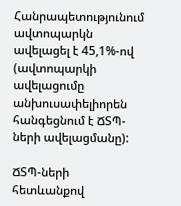Հանրապետությունում ավտոպարկն ավելացել է 45,1%-ով (ավտոպարկի ավելացումը անխուսափելիորեն հանգեցնում է ՃՏՊ-ների ավելացմանը):

ՃՏՊ-ների հետևանքով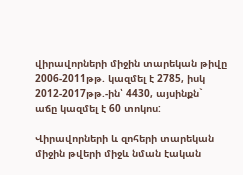վիրավորների միջին տարեկան թիվը 2006-2011թթ. կազմել է 2785, իսկ 2012-2017թթ.-ին՝ 4430, այսինքն` աճը կազմել է 60 տոկոս:

Վիրավորների և զոհերի տարեկան միջին թվերի միջև նման էական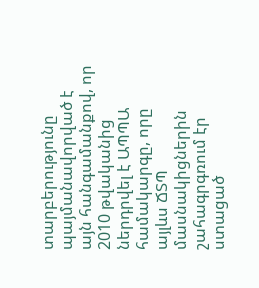տարբերությունը պայմանավորված է այն հանգամանքով, որ 2010 թվականից ներդրվել է ԱՊՊԱ համակարգը, որը այլևս ՃՏՊ մասնակիցներին շահագրգռում էր ստացած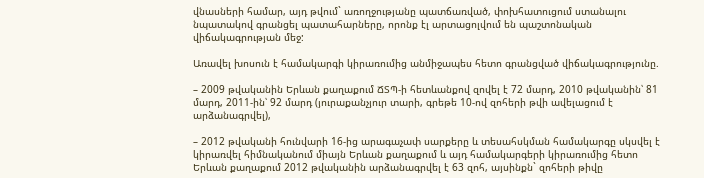վնասների համար, այդ թվում` առողջությանը պատճառված, փոխհատուցում ստանալու նպատակով գրանցել պատահարները, որոնք էլ արտացոլվում են պաշտոնական վիճակագրության մեջ:

Առավել խոսուն է համակարգի կիրառումից անմիջապես հետո գրանցված վիճակագրությունը.

– 2009 թվականին Երևան քաղաքում ՃՏՊ-ի հետևանքով զովել է 72 մարդ, 2010 թվականին՝ 81 մարդ, 2011-ին՝ 92 մարդ (յուրաքանչյուր տարի, գրեթե 10-ով զոհերի թվի ավելացում է արձանագրվել),

– 2012 թվականի հունվարի 16-ից արագաչափ սարքերը և տեսահսկման համակարգը սկսվել է կիրառվել հիմնականում միայն Երևան քաղաքում և այդ համակարգերի կիրառումից հետո Երևան քաղաքում 2012 թվականին արձանագրվել է 63 զոհ, այսինքն` զոհերի թիվը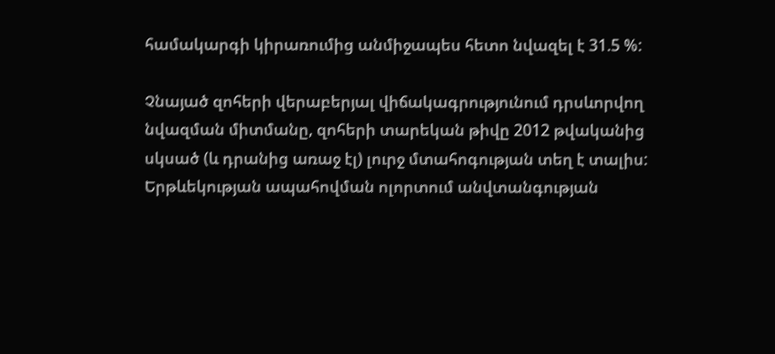համակարգի կիրառումից անմիջապես հետո նվազել է 31.5 %:

Չնայած զոհերի վերաբերյալ վիճակագրությունում դրսևորվող նվազման միտմանը, զոհերի տարեկան թիվը 2012 թվականից սկսած (և դրանից առաջ էլ) լուրջ մտահոգության տեղ է տալիս: Երթևեկության ապահովման ոլորտում անվտանգության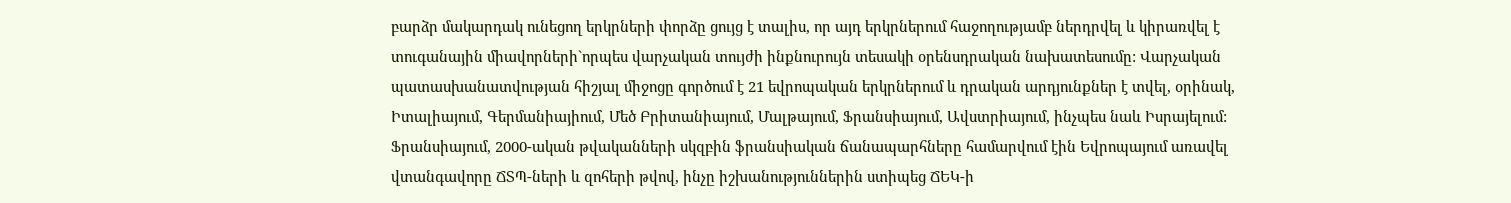բարձր մակարդակ ունեցող երկրների փորձը ցույց է տալիս, որ այդ երկրներում հաջողությամբ ներդրվել և կիրառվել է տուգանային միավորների`որպես վարչական տույժի ինքնուրույն տեսակի օրենսդրական նախատեսումը: Վարչական պատասխանատվության հիշյալ միջոցը գործում է 21 եվրոպական երկրներում և դրական արդյունքներ է տվել, օրինակ, Իտալիայում, Գերմանիայիում, Մեծ Բրիտանիայում, Մալթայում, Ֆրանսիայում, Ավստրիայում, ինչպես նաև Իսրայելում: Ֆրանսիայում, 2000-ական թվականների սկզբին ֆրանսիական ճանապարհները համարվում էին Եվրոպայում առավել վտանգավորը ՃՏՊ-ների և զոհերի թվով, ինչը իշխանություններին ստիպեց ՃԵԿ-ի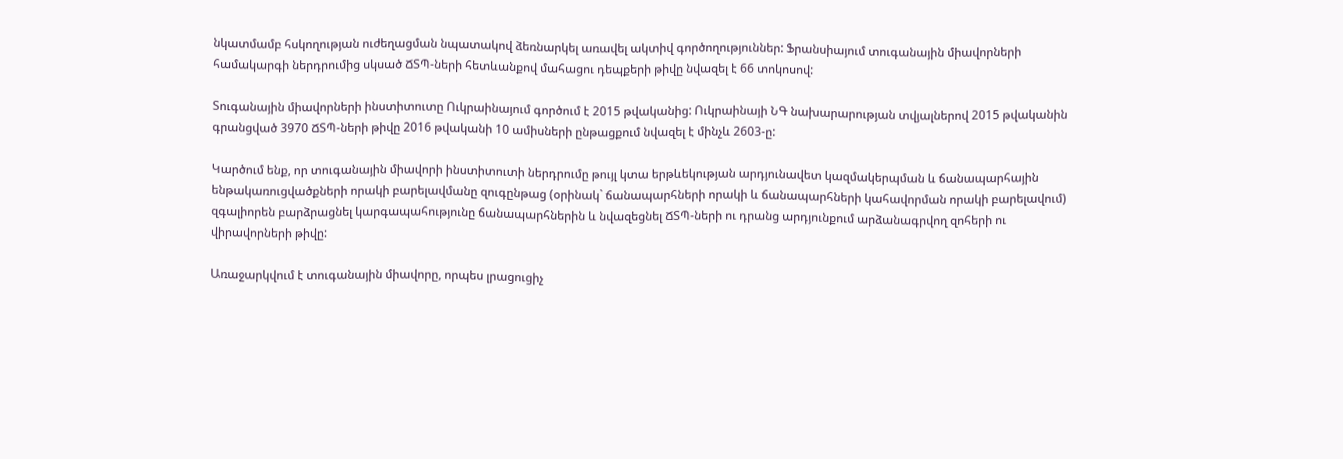նկատմամբ հսկողության ուժեղացման նպատակով ձեռնարկել առավել ակտիվ գործողություններ: Ֆրանսիայում տուգանային միավորների համակարգի ներդրումից սկսած ՃՏՊ-ների հետևանքով մահացու դեպքերի թիվը նվազել է 66 տոկոսով:

Տուգանային միավորների ինստիտուտը Ուկրաինայում գործում է 2015 թվականից: Ուկրաինայի ՆԳ նախարարության տվյալներով 2015 թվականին գրանցված 3970 ՃՏՊ-ների թիվը 2016 թվականի 10 ամիսների ընթացքում նվազել է մինչև 2603-ը:

Կարծում ենք, որ տուգանային միավորի ինստիտուտի ներդրումը թույլ կտա երթևեկության արդյունավետ կազմակերպման և ճանապարհային ենթակառուցվածքների որակի բարելավմանը զուգընթաց (օրինակ` ճանապարհների որակի և ճանապարհների կահավորման որակի բարելավում) զգալիորեն բարձրացնել կարգապահությունը ճանապարհներին և նվազեցնել ՃՏՊ-ների ու դրանց արդյունքում արձանագրվող զոհերի ու վիրավորների թիվը:

Առաջարկվում է տուգանային միավորը, որպես լրացուցիչ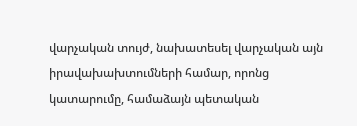վարչական տույժ, նախատեսել վարչական այն իրավախախտումների համար, որոնց կատարումը, համաձայն պետական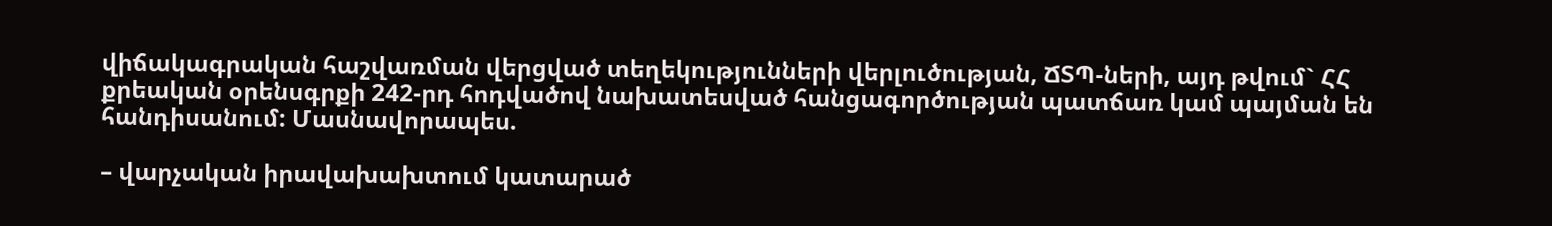վիճակագրական հաշվառման վերցված տեղեկությունների վերլուծության, ՃՏՊ-ների, այդ թվում` ՀՀ քրեական օրենսգրքի 242-րդ հոդվածով նախատեսված հանցագործության պատճառ կամ պայման են հանդիսանում: Մասնավորապես.

– վարչական իրավախախտում կատարած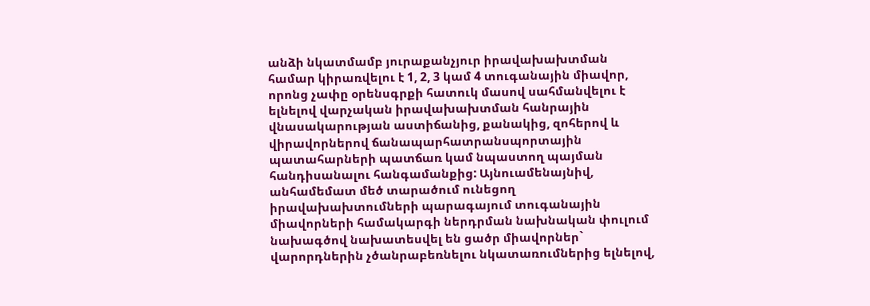անձի նկատմամբ յուրաքանչյուր իրավախախտման համար կիրառվելու է 1, 2, 3 կամ 4 տուգանային միավոր, որոնց չափը օրենսգրքի հատուկ մասով սահմանվելու է ելնելով վարչական իրավախախտման հանրային վնասակարության աստիճանից, քանակից, զոհերով և վիրավորներով ճանապարհատրանսպորտային պատահարների պատճառ կամ նպաստող պայման հանդիսանալու հանգամանքից: Այնուամենայնիվ, անհամեմատ մեծ տարածում ունեցող իրավախախտումների պարագայում տուգանային միավորների համակարգի ներդրման նախնական փուլում նախագծով նախատեսվել են ցածր միավորներ` վարորդներին չծանրաբեռնելու նկատառումներից ելնելով,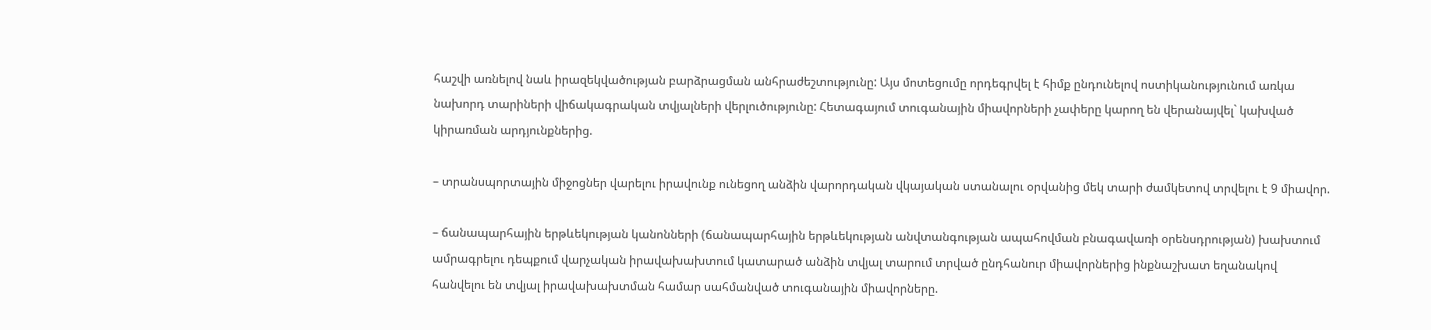հաշվի առնելով նաև իրազեկվածության բարձրացման անհրաժեշտությունը: Այս մոտեցումը որդեգրվել է հիմք ընդունելով ոստիկանությունում առկա նախորդ տարիների վիճակագրական տվյալների վերլուծությունը: Հետագայում տուգանային միավորների չափերը կարող են վերանայվել` կախված կիրառման արդյունքներից.

– տրանսպորտային միջոցներ վարելու իրավունք ունեցող անձին վարորդական վկայական ստանալու օրվանից մեկ տարի ժամկետով տրվելու է 9 միավոր.

– ճանապարհային երթևեկության կանոնների (ճանապարհային երթևեկության անվտանգության ապահովման բնագավառի օրենսդրության) խախտում ամրագրելու դեպքում վարչական իրավախախտում կատարած անձին տվյալ տարում տրված ընդհանուր միավորներից ինքնաշխատ եղանակով հանվելու են տվյալ իրավախախտման համար սահմանված տուգանային միավորները.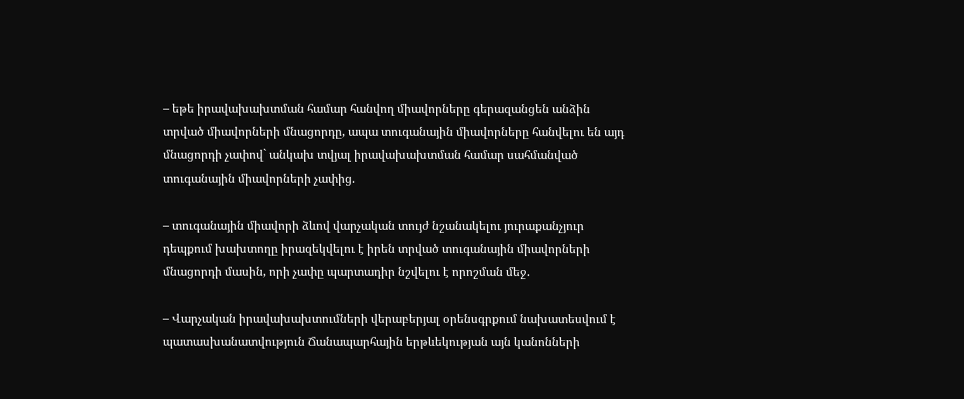– եթե իրավախախտման համար հանվող միավորները գերազանցեն անձին տրված միավորների մնացորդը, ապա տուգանային միավորները հանվելու են այդ մնացորդի չափով` անկախ տվյալ իրավախախտման համար սահմանված տուգանային միավորների չափից.

– տուգանային միավորի ձևով վարչական տույժ նշանակելու յուրաքանչյուր դեպքում խախտողը իրազեկվելու է իրեն տրված տուգանային միավորների մնացորդի մասին, որի չափը պարտադիր նշվելու է որոշման մեջ.

– Վարչական իրավախախտումների վերաբերյալ օրենսգրքում նախատեսվում է պատասխանատվություն Ճանապարհային երթևեկության այն կանոնների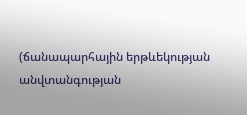(ճանապարհային երթևեկության անվտանգության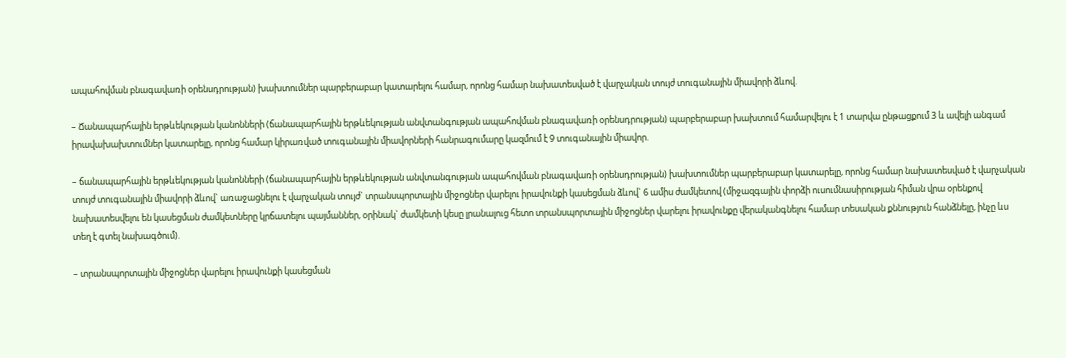ապահովման բնագավառի օրենսդրության) խախտումներ պարբերաբար կատարելու համար, որոնց համար նախատեսված է վարչական տույժ տուգանային միավորի ձևով.

– Ճանապարհային երթևեկության կանոնների (ճանապարհային երթևեկության անվտանգության ապահովման բնագավառի օրենսդրության) պարբերաբար խախտում համարվելու է 1 տարվա ընթացքում 3 և ավելի անգամ իրավախախտումներ կատարելը, որոնց համար կիրառված տուգանային միավորների հանրագումարը կազմում է 9 տուգանային միավոր.

– ճանապարհային երթևեկության կանոնների (ճանապարհային երթևեկության անվտանգության ապահովման բնագավառի օրենսդրության) խախտումներ պարբերաբար կատարելը, որոնց համար նախատեսված է վարչական տույժ տուգանային միավորի ձևով` առաջացնելու է վարչական տույժ` տրանսպորտային միջոցներ վարելու իրավունքի կասեցման ձևով` 6 ամիս ժամկետով (միջազգային փորձի ուսումնասիրության հիման վրա օրենքով նախատեսվելու են կասեցման ժամկետները կրճատելու պայմաններ, օրինակ` ժամկետի կեսը լրանալուց հետո տրանսպորտային միջոցներ վարելու իրավունքը վերականգնելու համար տեսական քննություն հանձնելը, ինչը ևս տեղ է գտել նախագծում).

– տրանսպորտային միջոցներ վարելու իրավունքի կասեցման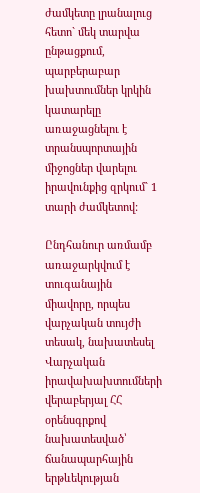ժամկետը լրանալուց հետո` մեկ տարվա ընթացքում, պարբերաբար խախտումներ կրկին կատարելը առաջացնելու է տրանսպորտային միջոցներ վարելու իրավունքից զրկում` 1 տարի ժամկետով:

Ընդհանուր առմամբ առաջարկվում է տուգանային միավորը, որպես վարչական տույժի տեսակ, նախատեսել Վարչական իրավախախտումների վերաբերյալ ՀՀ օրենսգրքով նախատեսված՝ ճանապարհային երթևեկության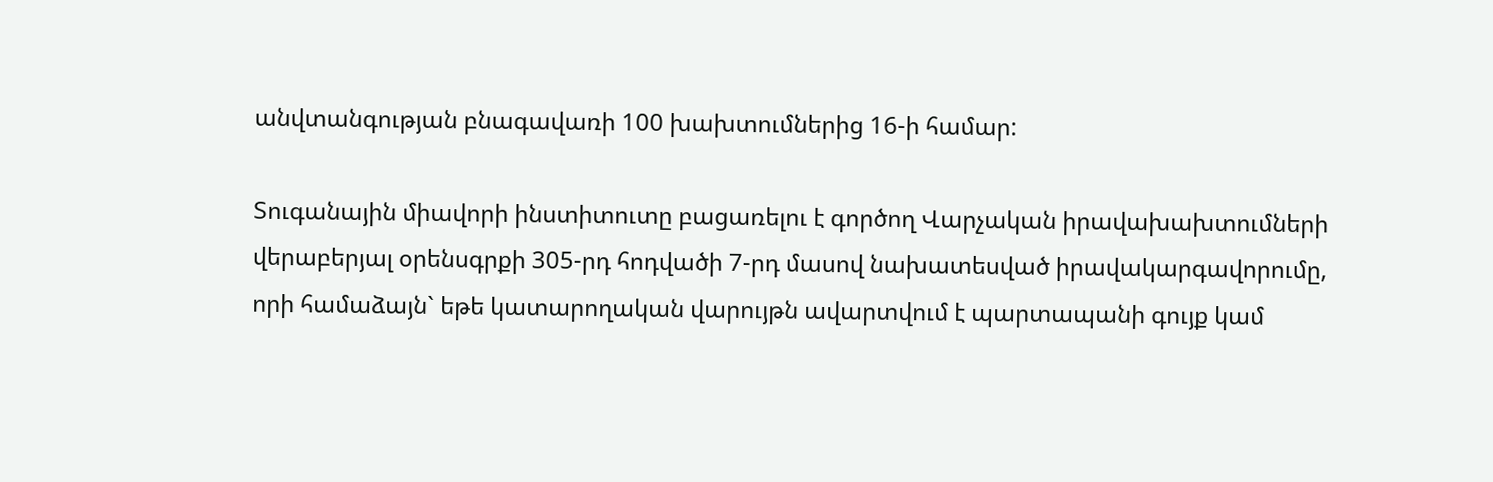անվտանգության բնագավառի 100 խախտումներից 16-ի համար:

Տուգանային միավորի ինստիտուտը բացառելու է գործող Վարչական իրավախախտումների վերաբերյալ օրենսգրքի 305-րդ հոդվածի 7-րդ մասով նախատեսված իրավակարգավորումը, որի համաձայն` եթե կատարողական վարույթն ավարտվում է պարտապանի գույք կամ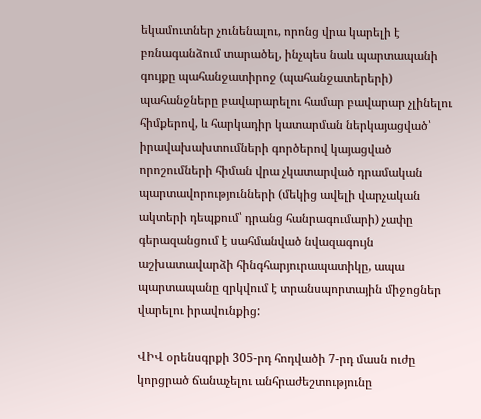եկամուտներ չունենալու, որոնց վրա կարելի է բռնագանձում տարածել, ինչպես նաև պարտապանի գույքը պահանջատիրոջ (պահանջատերերի) պահանջները բավարարելու համար բավարար չլինելու հիմքերով, և հարկադիր կատարման ներկայացված՝ իրավախախտումների գործերով կայացված որոշումների հիման վրա չկատարված դրամական պարտավորությունների (մեկից ավելի վարչական ակտերի դեպքում՝ դրանց հանրագումարի) չափը գերազանցում է սահմանված նվազագույն աշխատավարձի հինգհարյուրապատիկը, ապա պարտապանը զրկվում է տրանսպորտային միջոցներ վարելու իրավունքից:

ՎԻՎ օրենսգրքի 305-րդ հոդվածի 7-րդ մասն ուժը կորցրած ճանաչելու անհրաժեշտությունը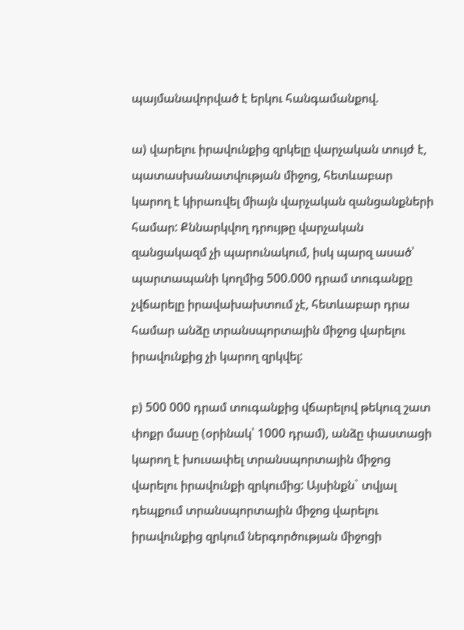պայմանավորված է երկու հանգամանքով.

ա) վարելու իրավունքից զրկելը վարչական տույժ է, պատասխանատվության միջոց, հետևաբար կարող է կիրառվել միայն վարչական զանցանքների համար: Քննարկվող դրույթը վարչական զանցակազմ չի պարունակում, իսկ պարզ ասած՝ պարտապանի կողմից 500.000 դրամ տուգանքը չվճարելը իրավախախտում չէ, հետևաբար դրա համար անձը տրանսպորտային միջոց վարելու իրավունքից չի կարող զրկվել:

բ) 500 000 դրամ տուգանքից վճարելով թեկուզ շատ փոքր մասը (օրինակ՝ 1000 դրամ), անձը փաստացի կարող է խուսափել տրանսպորտային միջոց վարելու իրավունքի զրկումից: Այսինքն` տվյալ դեպքում տրանսպորտային միջոց վարելու իրավունքից զրկում ներգործության միջոցի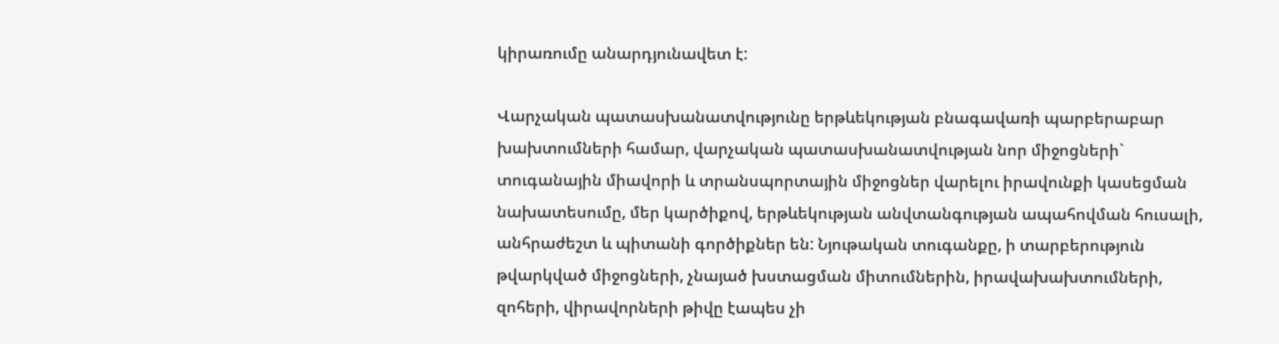կիրառումը անարդյունավետ է:

Վարչական պատասխանատվությունը երթևեկության բնագավառի պարբերաբար խախտումների համար, վարչական պատասխանատվության նոր միջոցների` տուգանային միավորի և տրանսպորտային միջոցներ վարելու իրավունքի կասեցման նախատեսումը, մեր կարծիքով, երթևեկության անվտանգության ապահովման հուսալի, անհրաժեշտ և պիտանի գործիքներ են: Նյութական տուգանքը, ի տարբերություն թվարկված միջոցների, չնայած խստացման միտումներին, իրավախախտումների, զոհերի, վիրավորների թիվը էապես չի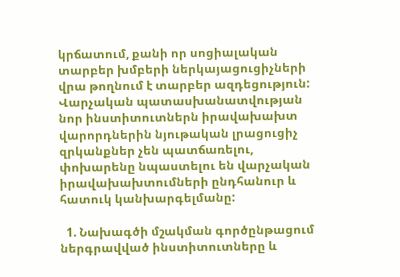կրճատում, քանի որ սոցիալական տարբեր խմբերի ներկայացուցիչների վրա թողնում է տարբեր ազդեցություն: Վարչական պատասխանատվության նոր ինստիտուտներն իրավախախտ վարորդներին նյութական լրացուցիչ զրկանքներ չեն պատճառելու, փոխարենը նպաստելու են վարչական իրավախախտումների ընդհանուր և հատուկ կանխարգելմանը:

  1. Նախագծի մշակման գործընթացում ներգրավված ինստիտուտները և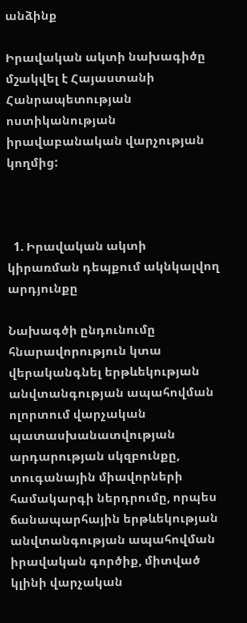անձինք

Իրավական ակտի նախագիծը մշակվել է Հայաստանի Հանրապետության ոստիկանության իրավաբանական վարչության կողմից:



  1. Իրավական ակտի կիրառման դեպքում ակնկալվող արդյունքը

Նախագծի ընդունումը հնարավորություն կտա վերականգնել երթևեկության անվտանգության ապահովման ոլորտում վարչական պատասխանատվության արդարության սկզբունքը, տուգանային միավորների համակարգի ներդրումը, որպես ճանապարհային երթևեկության անվտանգության ապահովման իրավական գործիք, միտված կլինի վարչական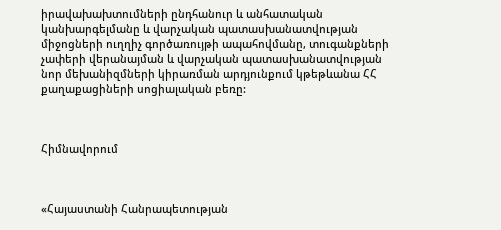իրավախախտումների ընդհանուր և անհատական կանխարգելմանը և վարչական պատասխանատվության միջոցների ուղղիչ գործառույթի ապահովմանը, տուգանքների չափերի վերանայման և վարչական պատասխանատվության նոր մեխանիզմների կիրառման արդյունքում կթեթևանա ՀՀ քաղաքացիների սոցիալական բեռը:



Հիմնավորում



«Հայաստանի Հանրապետության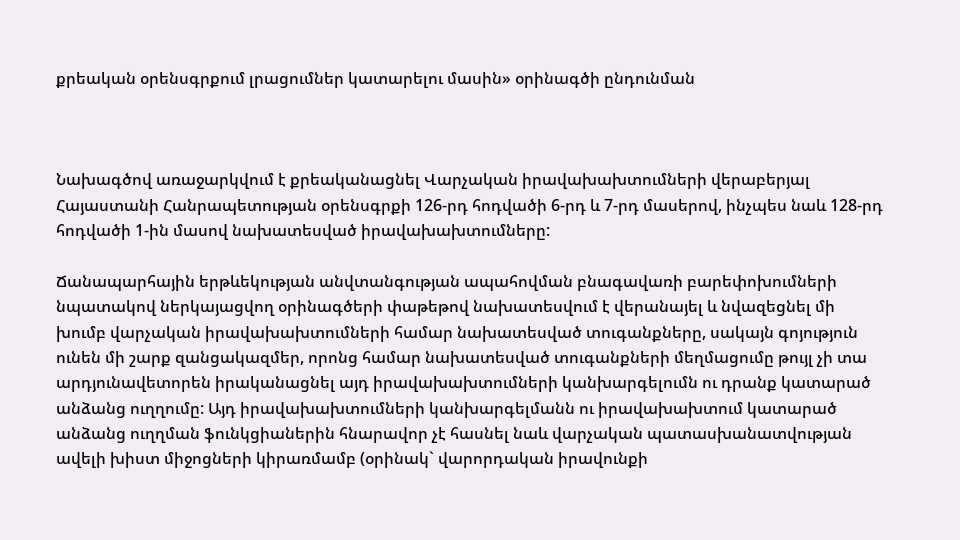քրեական օրենսգրքում լրացումներ կատարելու մասին» օրինագծի ընդունման



Նախագծով առաջարկվում է քրեականացնել Վարչական իրավախախտումների վերաբերյալ Հայաստանի Հանրապետության օրենսգրքի 126-րդ հոդվածի 6-րդ և 7-րդ մասերով, ինչպես նաև 128-րդ հոդվածի 1-ին մասով նախատեսված իրավախախտումները:

Ճանապարհային երթևեկության անվտանգության ապահովման բնագավառի բարեփոխումների նպատակով ներկայացվող օրինագծերի փաթեթով նախատեսվում է վերանայել և նվազեցնել մի խումբ վարչական իրավախախտումների համար նախատեսված տուգանքները, սակայն գոյություն ունեն մի շարք զանցակազմեր, որոնց համար նախատեսված տուգանքների մեղմացումը թույլ չի տա արդյունավետորեն իրականացնել այդ իրավախախտումների կանխարգելումն ու դրանք կատարած անձանց ուղղումը: Այդ իրավախախտումների կանխարգելմանն ու իրավախախտում կատարած անձանց ուղղման ֆունկցիաներին հնարավոր չէ հասնել նաև վարչական պատասխանատվության ավելի խիստ միջոցների կիրառմամբ (օրինակ` վարորդական իրավունքի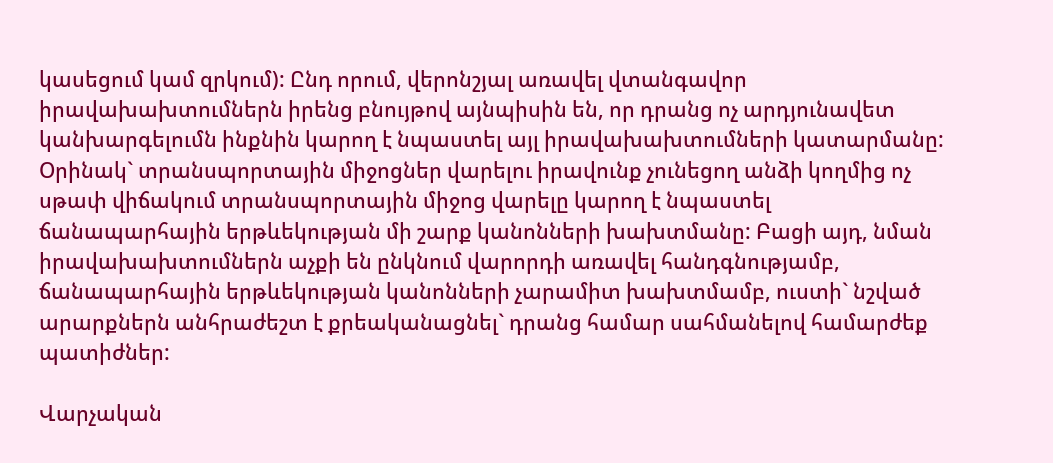կասեցում կամ զրկում): Ընդ որում, վերոնշյալ առավել վտանգավոր իրավախախտումներն իրենց բնույթով այնպիսին են, որ դրանց ոչ արդյունավետ կանխարգելումն ինքնին կարող է նպաստել այլ իրավախախտումների կատարմանը: Օրինակ` տրանսպորտային միջոցներ վարելու իրավունք չունեցող անձի կողմից ոչ սթափ վիճակում տրանսպորտային միջոց վարելը կարող է նպաստել ճանապարհային երթևեկության մի շարք կանոնների խախտմանը: Բացի այդ, նման իրավախախտումներն աչքի են ընկնում վարորդի առավել հանդգնությամբ, ճանապարհային երթևեկության կանոնների չարամիտ խախտմամբ, ուստի` նշված արարքներն անհրաժեշտ է քրեականացնել` դրանց համար սահմանելով համարժեք պատիժներ:

Վարչական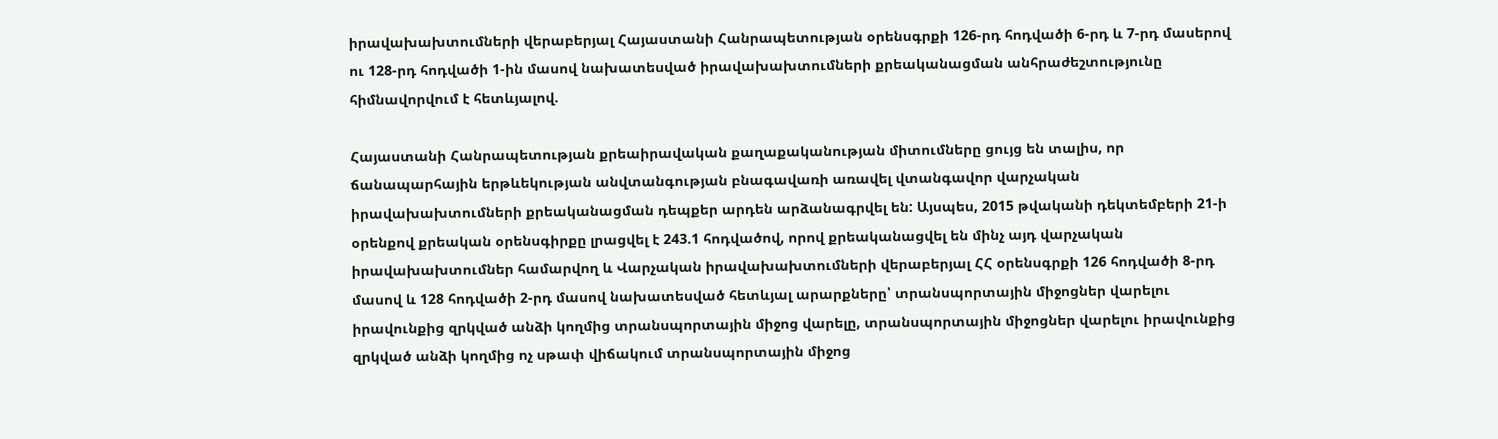իրավախախտումների վերաբերյալ Հայաստանի Հանրապետության օրենսգրքի 126-րդ հոդվածի 6-րդ և 7-րդ մասերով ու 128-րդ հոդվածի 1-ին մասով նախատեսված իրավախախտումների քրեականացման անհրաժեշտությունը հիմնավորվում է հետևյալով.

Հայաստանի Հանրապետության քրեաիրավական քաղաքականության միտումները ցույց են տալիս, որ ճանապարհային երթևեկության անվտանգության բնագավառի առավել վտանգավոր վարչական իրավախախտումների քրեականացման դեպքեր արդեն արձանագրվել են: Այսպես, 2015 թվականի դեկտեմբերի 21-ի օրենքով քրեական օրենսգիրքը լրացվել է 243.1 հոդվածով, որով քրեականացվել են մինչ այդ վարչական իրավախախտումներ համարվող և Վարչական իրավախախտումների վերաբերյալ ՀՀ օրենսգրքի 126 հոդվածի 8-րդ մասով և 128 հոդվածի 2-րդ մասով նախատեսված հետևյալ արարքները՝ տրանսպորտային միջոցներ վարելու իրավունքից զրկված անձի կողմից տրանսպորտային միջոց վարելը, տրանսպորտային միջոցներ վարելու իրավունքից զրկված անձի կողմից ոչ սթափ վիճակում տրանսպորտային միջոց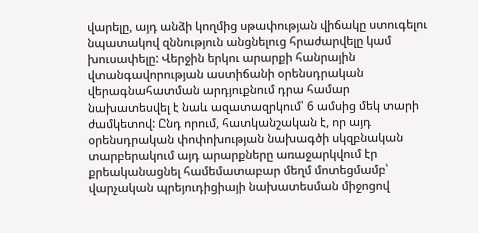վարելը, այդ անձի կողմից սթափության վիճակը ստուգելու նպատակով զննություն անցնելուց հրաժարվելը կամ խուսափելը: Վերջին երկու արարքի հանրային վտանգավորության աստիճանի օրենսդրական վերագնահատման արդյուքնում դրա համար նախատեսվել է նաև ազատազրկում՝ 6 ամսից մեկ տարի ժամկետով: Ընդ որում, հատկանշական է, որ այդ օրենսդրական փոփոխության նախագծի սկզբնական տարբերակում այդ արարքները առաջարկվում էր քրեականացնել համեմատաբար մեղմ մոտեցմամբ՝ վարչական պրեյուդիցիայի նախատեսման միջոցով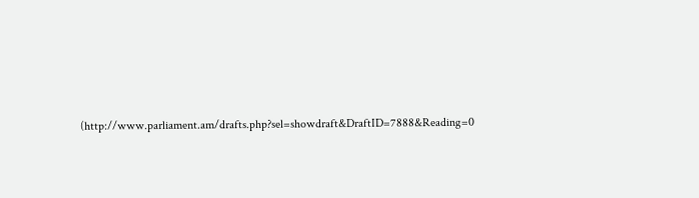(http://www.parliament.am/drafts.php?sel=showdraft&DraftID=7888&Reading=0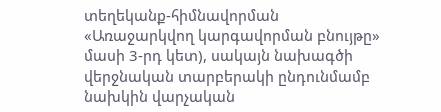տեղեկանք-հիմնավորման «Առաջարկվող կարգավորման բնույթը» մասի 3-րդ կետ), սակայն նախագծի վերջնական տարբերակի ընդունմամբ նախկին վարչական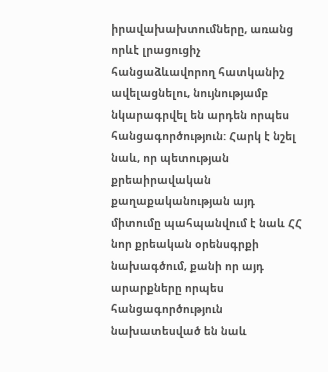իրավախախտումները, առանց որևէ լրացուցիչ հանցաձևավորող հատկանիշ ավելացնելու, նույնությամբ նկարագրվել են արդեն որպես հանցագործություն: Հարկ է նշել նաև, որ պետության քրեաիրավական քաղաքականության այդ միտումը պահպանվում է նաև ՀՀ նոր քրեական օրենսգրքի նախագծում, քանի որ այդ արարքները որպես հանցագործություն նախատեսված են նաև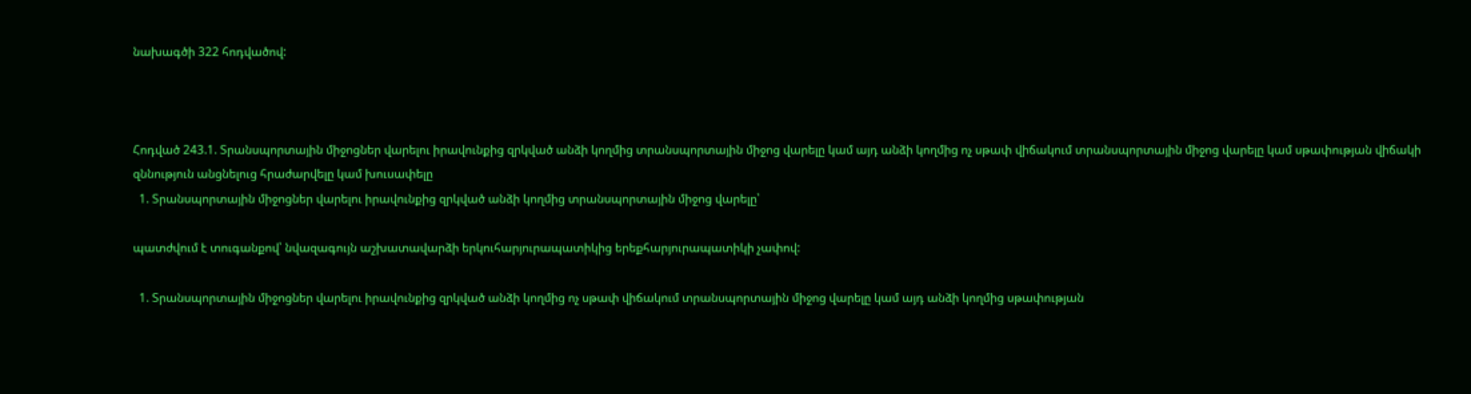նախագծի 322 հոդվածով:



Հոդված 243.1. Տրանսպորտային միջոցներ վարելու իրավունքից զրկված անձի կողմից տրանսպորտային միջոց վարելը կամ այդ անձի կողմից ոչ սթափ վիճակում տրանսպորտային միջոց վարելը կամ սթափության վիճակի զննություն անցնելուց հրաժարվելը կամ խուսափելը
  1. Տրանսպորտային միջոցներ վարելու իրավունքից զրկված անձի կողմից տրանսպորտային միջոց վարելը՝

պատժվում է տուգանքով՝ նվազագույն աշխատավարձի երկուհարյուրապատիկից երեքհարյուրապատիկի չափով:

  1. Տրանսպորտային միջոցներ վարելու իրավունքից զրկված անձի կողմից ոչ սթափ վիճակում տրանսպորտային միջոց վարելը կամ այդ անձի կողմից սթափության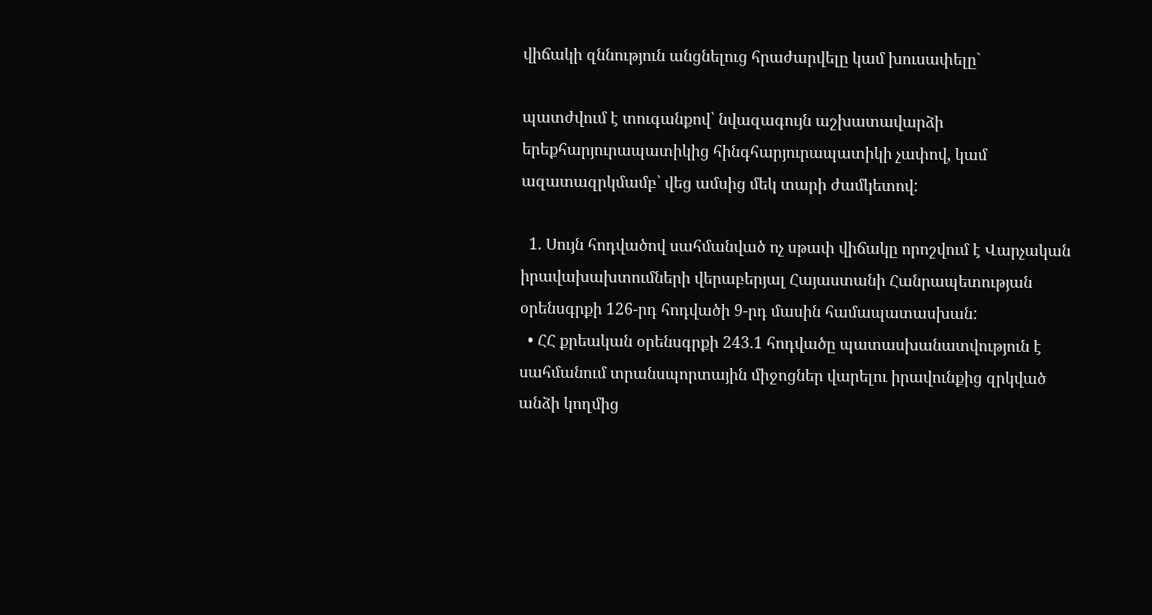վիճակի զննություն անցնելուց հրաժարվելը կամ խուսափելը`

պատժվում է տուգանքով՝ նվազագույն աշխատավարձի երեքհարյուրապատիկից հինգհարյուրապատիկի չափով, կամ ազատազրկմամբ՝ վեց ամսից մեկ տարի ժամկետով:

  1. Սույն հոդվածով սահմանված ոչ սթափ վիճակը որոշվում է Վարչական իրավախախտումների վերաբերյալ Հայաստանի Հանրապետության օրենսգրքի 126-րդ հոդվածի 9-րդ մասին համապատասխան:
  • ՀՀ քրեական օրենսգրքի 243.1 հոդվածը պատասխանատվություն է սահմանում տրանսպորտային միջոցներ վարելու իրավունքից զրկված անձի կողմից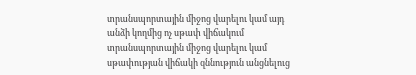տրանսպորտային միջոց վարելու կամ այդ անձի կողմից ոչ սթափ վիճակում տրանսպորտային միջոց վարելու կամ սթափության վիճակի զննություն անցնելուց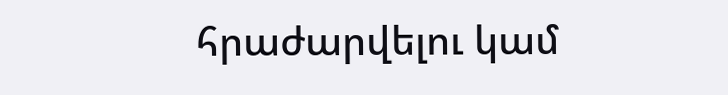հրաժարվելու կամ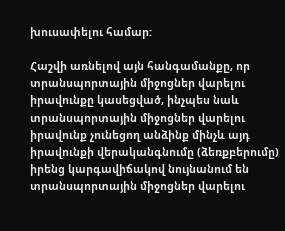խուսափելու համար:

Հաշվի առնելով այն հանգամանքը, որ տրանսպորտային միջոցներ վարելու իրավունքը կասեցված, ինչպես նաև տրանսպորտային միջոցներ վարելու իրավունք չունեցող անձինք մինչև այդ իրավունքի վերականգնումը (ձեռքբերումը) իրենց կարգավիճակով նույնանում են տրանսպորտային միջոցներ վարելու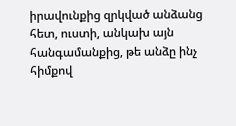իրավունքից զրկված անձանց հետ, ուստի, անկախ այն հանգամանքից, թե անձը ինչ հիմքով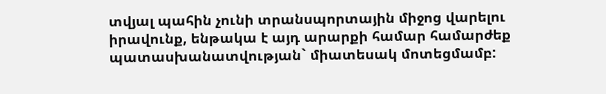տվյալ պահին չունի տրանսպորտային միջոց վարելու իրավունք, ենթակա է այդ արարքի համար համարժեք պատասխանատվության` միատեսակ մոտեցմամբ: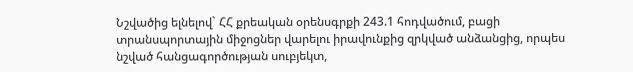Նշվածից ելնելով` ՀՀ քրեական օրենսգրքի 243.1 հոդվածում, բացի տրանսպորտային միջոցներ վարելու իրավունքից զրկված անձանցից, որպես նշված հանցագործության սուբյեկտ,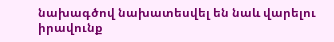նախագծով նախատեսվել են նաև վարելու իրավունք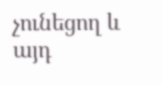չունեցող և այդ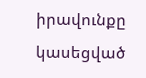իրավունքը կասեցված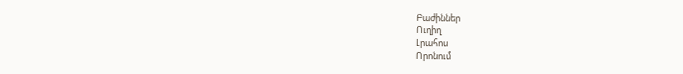Բաժիններ
Ուղիղ
Լրահոս
Որոնում